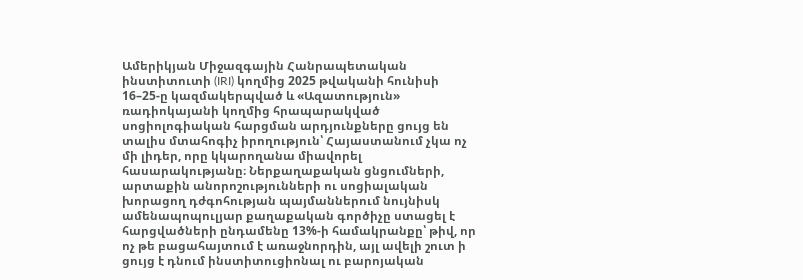Ամերիկյան Միջազգային Հանրապետական ինստիտուտի (IRI) կողմից 2025 թվականի հունիսի 16–25-ը կազմակերպված և «Ազատություն» ռադիոկայանի կողմից հրապարակված սոցիոլոգիական հարցման արդյունքները ցույց են տալիս մտահոգիչ իրողություն՝ Հայաստանում չկա ոչ մի լիդեր, որը կկարողանա միավորել հասարակությանը։ Ներքաղաքական ցնցումների, արտաքին անորոշությունների ու սոցիալական խորացող դժգոհության պայմաններում նույնիսկ ամենապոպուլյար քաղաքական գործիչը ստացել է հարցվածների ընդամենը 13%-ի համակրանքը՝ թիվ, որ ոչ թե բացահայտում է առաջնորդին, այլ ավելի շուտ ի ցույց է դնում ինստիտուցիոնալ ու բարոյական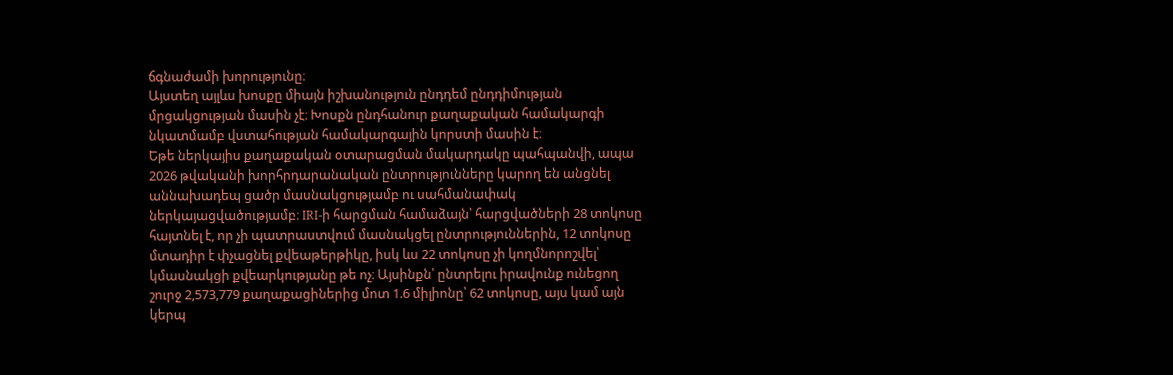ճգնաժամի խորությունը։
Այստեղ այլևս խոսքը միայն իշխանություն ընդդեմ ընդդիմության մրցակցության մասին չէ։ Խոսքն ընդհանուր քաղաքական համակարգի նկատմամբ վստահության համակարգային կորստի մասին է։
Եթե ներկայիս քաղաքական օտարացման մակարդակը պահպանվի, ապա 2026 թվականի խորհրդարանական ընտրությունները կարող են անցնել աննախադեպ ցածր մասնակցությամբ ու սահմանափակ ներկայացվածությամբ։ IRI-ի հարցման համաձայն՝ հարցվածների 28 տոկոսը հայտնել է, որ չի պատրաստվում մասնակցել ընտրություններին, 12 տոկոսը մտադիր է փչացնել քվեաթերթիկը, իսկ ևս 22 տոկոսը չի կողմնորոշվել՝ կմասնակցի քվեարկությանը թե ոչ։ Այսինքն՝ ընտրելու իրավունք ունեցող շուրջ 2,573,779 քաղաքացիներից մոտ 1.6 միլիոնը՝ 62 տոկոսը, այս կամ այն կերպ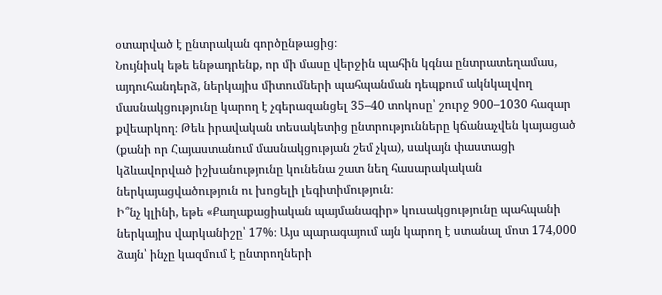օտարված է ընտրական գործընթացից։
Նույնիսկ եթե ենթադրենք, որ մի մասը վերջին պահին կգնա ընտրատեղամաս, այդուհանդերձ, ներկայիս միտումների պահպանման դեպքում ակնկալվող մասնակցությունը կարող է չգերազանցել 35–40 տոկոսը՝ շուրջ 900–1030 հազար քվեարկող։ Թեև իրավական տեսակետից ընտրությունները կճանաչվեն կայացած (քանի որ Հայաստանում մասնակցության շեմ չկա), սակայն փաստացի կձևավորված իշխանությունը կունենա շատ նեղ հասարակական ներկայացվածություն ու խոցելի լեգիտիմություն։
Ի՞նչ կլինի, եթե «Քաղաքացիական պայմանագիր» կուսակցությունը պահպանի ներկայիս վարկանիշը՝ 17%։ Այս պարագայում այն կարող է ստանալ մոտ 174,000 ձայն՝ ինչը կազմում է ընտրողների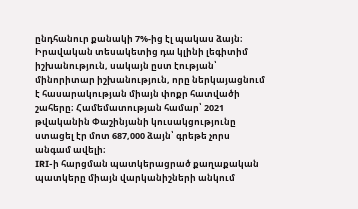ընդհանուր քանակի 7%-ից էլ պակաս ձայն։ Իրավական տեսակետից դա կլինի լեգիտիմ իշխանություն, սակայն ըստ էության՝ մինորիտար իշխանություն, որը ներկայացնում է հասարակության միայն փոքր հատվածի շահերը։ Համեմատության համար՝ 2021 թվականին Փաշինյանի կուսակցությունը ստացել էր մոտ 687,000 ձայն՝ գրեթե չորս անգամ ավելի։
IRI-ի հարցման պատկերացրած քաղաքական պատկերը միայն վարկանիշների անկում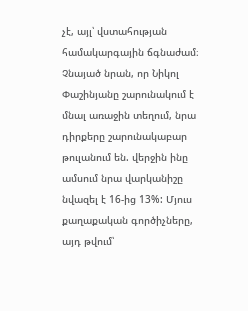չէ, այլ՝ վստահության համակարգային ճգնաժամ։ Չնայած նրան, որ Նիկոլ Փաշինյանը շարունակում է մնալ առաջին տեղում, նրա դիրքերը շարունակաբար թուլանում են. վերջին ինը ամսում նրա վարկանիշը նվազել է 16-ից 13%: Մյուս քաղաքական գործիչները, այդ թվում՝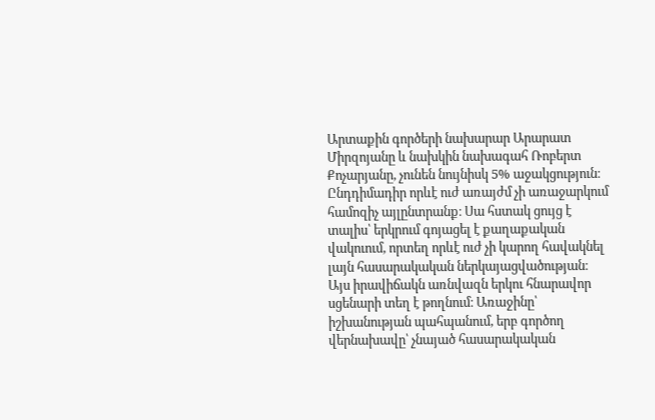Արտաքին գործերի նախարար Արարատ Միրզոյանը և նախկին նախագահ Ռոբերտ Քոչարյանը, չունեն նույնիսկ 5% աջակցություն։ Ընդդիմադիր որևէ ուժ առայժմ չի առաջարկում համոզիչ այլընտրանք։ Սա հստակ ցույց է տալիս՝ երկրում գոյացել է քաղաքական վակուում, որտեղ որևէ ուժ չի կարող հավակնել լայն հասարակական ներկայացվածության։
Այս իրավիճակն առնվազն երկու հնարավոր սցենարի տեղ է թողնում։ Առաջինը՝ իշխանության պահպանում, երբ գործող վերնախավը՝ չնայած հասարակական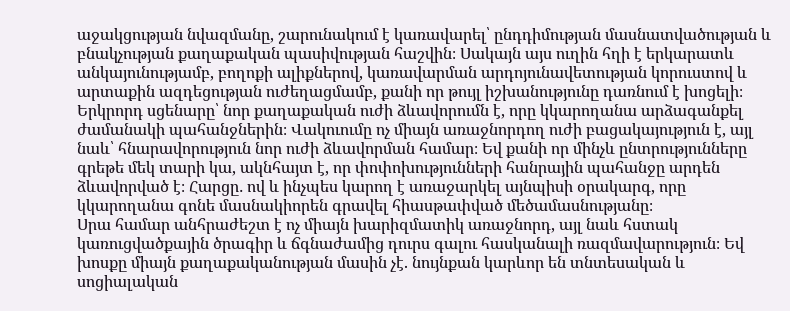աջակցության նվազմանը, շարունակում է կառավարել՝ ընդդիմության մասնատվածության և բնակչության քաղաքական պասիվության հաշվին։ Սակայն այս ուղին հղի է երկարատև անկայունությամբ, բողոքի ալիքներով, կառավարման արդոյունավետության կորուստով և արտաքին ազդեցության ուժեղացմամբ, քանի որ թույլ իշխանությունը դառնում է խոցելի։
Երկրորդ սցենարը՝ նոր քաղաքական ուժի ձևավորումն է, որը կկարողանա արձագանքել ժամանակի պահանջներին։ Վակուումը ոչ միայն առաջնորդող ուժի բացակայություն է, այլ նաև՝ հնարավորություն նոր ուժի ձևավորման համար։ Եվ քանի որ մինչև ընտրությունները գրեթե մեկ տարի կա, ակնհայտ է, որ փոփոխությունների հանրային պահանջը արդեն ձևավորված է։ Հարցը․ ով և ինչպես կարող է առաջարկել այնպիսի օրակարգ, որը կկարողանա գոնե մասնակիորեն գրավել հիասթափված մեծամասնությանը։
Սրա համար անհրաժեշտ է ոչ միայն խարիզմատիկ առաջնորդ, այլ նաև հստակ կառուցվածքային ծրագիր և ճգնաժամից դուրս գալու հասկանալի ռազմավարություն։ Եվ խոսքը միայն քաղաքականության մասին չէ. նույնքան կարևոր են տնտեսական և սոցիալական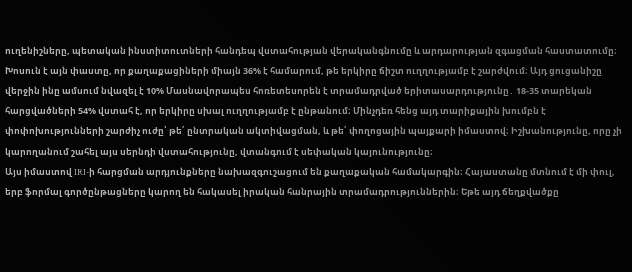ուղենիշները, պետական ինստիտուտների հանդեպ վստահության վերականգնումը և արդարության զգացման հաստատումը։
Խոսուն է այն փաստը, որ քաղաքացիների միայն 36% է համարում, թե երկիրը ճիշտ ուղղությամբ է շարժվում։ Այդ ցուցանիշը վերջին ինը ամսում նվազել է 10% Մասնավորապես հոռետեսորեն է տրամադրված երիտասարդությունը․ 18-35 տարեկան հարցվածների 54% վստահ է, որ երկիրը սխալ ուղղությամբ է ընթանում։ Մինչդեռ հենց այդ տարիքային խումբն է փոփոխությունների շարժիչ ուժը՝ թե՛ ընտրական ակտիվացման, և թե՛ փողոցային պայքարի իմաստով։ Իշխանությունը, որը չի կարողանում շահել այս սերնդի վստահությունը, վտանգում է սեփական կայունությունը։
Այս իմաստով IRI-ի հարցման արդյունքները նախազգուշացում են քաղաքական համակարգին։ Հայաստանը մտնում է մի փուլ, երբ ֆորմալ գործընթացները կարող են հակասել իրական հանրային տրամադրություններին։ Եթե այդ ճեղքվածքը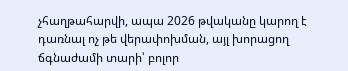չհաղթահարվի, ապա 2026 թվականը կարող է դառնալ ոչ թե վերափոխման, այլ խորացող ճգնաժամի տարի՝ բոլոր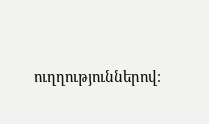ուղղություններով։